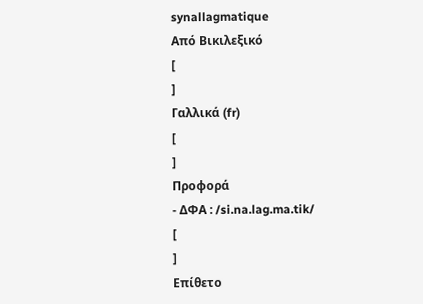synallagmatique
Από Βικιλεξικό
[
]
Γαλλικά (fr)
[
]
Προφορά
- ΔΦΑ : /si.na.lag.ma.tik/
[
]
Επίθετο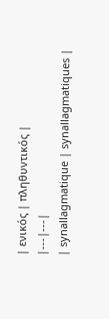| ενικός | πληθυντικός |
|---|---|
| synallagmatique | synallagmatiques |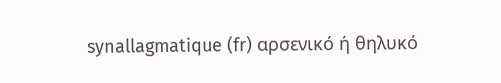synallagmatique (fr) αρσενικό ή θηλυκό